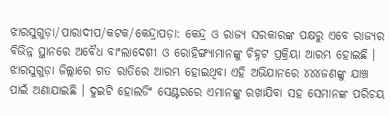ଝାରସୁଗୁଡ଼ା/ପାରାଦୀପ/କଟକ/କେନ୍ଦ୍ରାପଡ଼ା: କେନ୍ଦ୍ର ଓ ରାଜ୍ୟ ସରକାରଙ୍କ ପକ୍ଷରୁ ଏବେ ରାଜ୍ୟର ବିଭିନ୍ନ ସ୍ଥାନରେ ଅବୈଧ ବାଂଲାଦେଶୀ ଓ ରୋହିଙ୍ଗ୍ୟାମାନଙ୍କୁ ଚିହ୍ନଟ ପ୍ରକ୍ରିୟା ଆରମ୍ଭ ହୋଇଛି । ଝାରସୁଗୁଡ଼ା ଜିଲ୍ଲାରେ ଗତ ରାତିରେ ଆରମ୍ଭ ହୋଇଥିବା ଏହି ଅଭିଯାନରେ ୪୪୪ଜଣଙ୍କୁ ଯାଞ୍ଚ ପାଇଁ ଅଣାଯାଇଛି । ଦୁଇଟି ହୋଲଡିଂ ସେଣ୍ଟରରେ ଏମାନଙ୍କୁ ରଖାଯିବା ସହ ସେମାନଙ୍କ ପରିଚୟ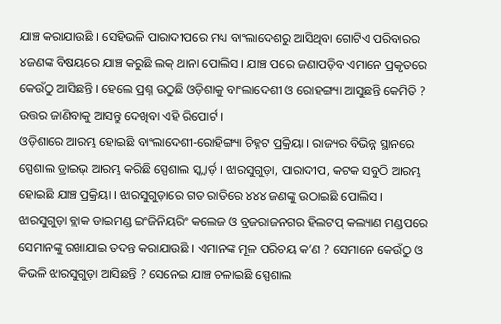ଯାଞ୍ଚ କରାଯାଉଛି । ସେହିଭଳି ପାରାଦୀପରେ ମଧ୍ୟ ବାଂଲାଦେଶରୁ ଆସିଥିବା ଗୋଟିଏ ପରିବାରର ୪ଜଣଙ୍କ ବିଷୟରେ ଯାଞ୍ଚ କରୁଛି ଲକ୍ ଥାନା ପୋଲିସ । ଯାଞ୍ଚ ପରେ ଜଣାପଡ଼ିବ ଏମାନେ ପ୍ରକୃତରେ କେଉଁଠୁ ଆସିଛନ୍ତି । ହେଲେ ପ୍ରଶ୍ନ ଉଠୁଛି ଓଡ଼ିଶାକୁ ବାଂଲାଦେଶୀ ଓ ରୋହଙ୍ଗ୍ୟା ଆସୁଛନ୍ତି କେମିତି ? ଉତ୍ତର ଜାଣିବାକୁ ଆସନ୍ତୁ ଦେଖିବା ଏହି ରିପୋର୍ଟ ।
ଓଡ଼ିଶାରେ ଆରମ୍ଭ ହୋଇଛି ବାଂଲାଦେଶୀ-ରୋହିଙ୍ଗ୍ୟା ଚିହ୍ନଟ ପ୍ରକ୍ରିୟା । ରାଜ୍ୟର ବିଭିନ୍ନ ସ୍ଥାନରେ ସ୍ପେଶାଲ ଡ୍ରାଇଭ୍ ଆରମ୍ଭ କରିଛି ସ୍ପେଶାଲ ସ୍କ୍ବାର୍ଡ଼ । ଝାରସୁଗୁଡ଼ା, ପାରାଦୀପ, କଟକ ସବୁଠି ଆରମ୍ଭ ହୋଇଛି ଯାଞ୍ଚ ପ୍ରକ୍ରିୟା । ଝାରସୁଗୁଡ଼ାରେ ଗତ ରାତିରେ ୪୪୪ ଜଣଙ୍କୁ ଉଠାଇଛି ପୋଲିସ । ଝାରସୁଗୁଡ଼ା ବ୍ଲାକ ଡାଇମଣ୍ଡ ଇଂଜିନିୟରିଂ କଲେଜ ଓ ବ୍ରଜରାଜନଗର ହିଲଟପ୍ କଲ୍ୟାଣ ମଣ୍ଡପରେ ସେମାନଙ୍କୁ ରଖାଯାଇ ତଦନ୍ତ କରାଯାଉଛି । ଏମାନଙ୍କ ମୂଳ ପରିଚୟ କ’ଣ ? ସେମାନେ କେଉଁଠୁ ଓ କିଭଳି ଝାରସୁଗୁଡ଼ା ଆସିଛନ୍ତି ? ସେନେଇ ଯାଞ୍ଚ ଚଳାଇଛି ସ୍ପେଶାଲ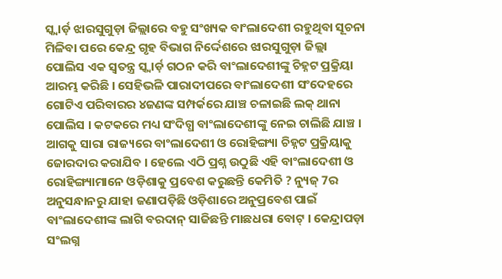ସ୍କ୍ବାର୍ଡ଼ ଝାରସୁଗୁଡ଼ା ଜିଲ୍ଲାରେ ବହୁ ସଂଖ୍ୟକ ବାଂଲାଦେଶୀ ରହୁଥିବା ସୂଚନା ମିଳିବା ପରେ କେନ୍ଦ୍ର ଗୃହ ବିଭାଗ ନିର୍ଦ୍ଦେଶରେ ଝାରସୁଗୁଡ଼ା ଜିଲ୍ଲା ପୋଲିସ ଏକ ସ୍ବତନ୍ତ୍ର ସ୍କ୍ବାର୍ଡ଼ ଗଠନ କରି ବାଂଲାଦେଶୀଙ୍କୁ ଚିହ୍ନଟ ପ୍ରକ୍ରିୟା ଆରମ୍ଭ କରିଛି । ସେହିଭଳି ପାରାଦୀପରେ ବାଂଲାଦେଶୀ ସଂଦେହରେ ଗୋଟିଏ ପରିବାରର ୪ଜଣଙ୍କ ସମ୍ପର୍କରେ ଯାଞ୍ଚ ଚଳାଇଛି ଲକ୍ ଥାନା ପୋଲିସ । କଟକରେ ମଧ୍ୟ ସଂଦିଗ୍ଧ ବାଂଲାଦେଶୀଙ୍କୁ ନେଇ ଚାଲିଛି ଯାଞ୍ଚ ।
ଆଗକୁ ସାରା ରାଜ୍ୟରେ ବାଂଲାଦେଶୀ ଓ ରୋହିଙ୍ଗ୍ୟା ଚିହ୍ନଟ ପ୍ରକ୍ରିୟାକୁ ଜୋରଦାର କରାଯିବ । ହେଲେ ଏଠି ପ୍ରଶ୍ନ ଉଠୁଛି ଏହି ବାଂଲାଦେଶୀ ଓ ରୋହିଙ୍ଗ୍ୟାମାନେ ଓଡ଼ିଶାକୁ ପ୍ରବେଶ କରୁଛନ୍ତି କେମିତି ? ନ୍ୟୁଜ୍ 7ର ଅନୁସନ୍ଧାନରୁ ଯାହା ଜଣାପଡ଼ିଛି ଓଡ଼ିଶାରେ ଅନୁପ୍ରବେଶ ପାଇଁ ବାଂଲାଦେଶୀଙ୍କ ଲାଗି ବରଦାନ୍ ସାଜିଛନ୍ତି ମାଛଧରା ବୋଟ୍ । କେନ୍ଦ୍ରାପଡ଼ା ସଂଲଗ୍ନ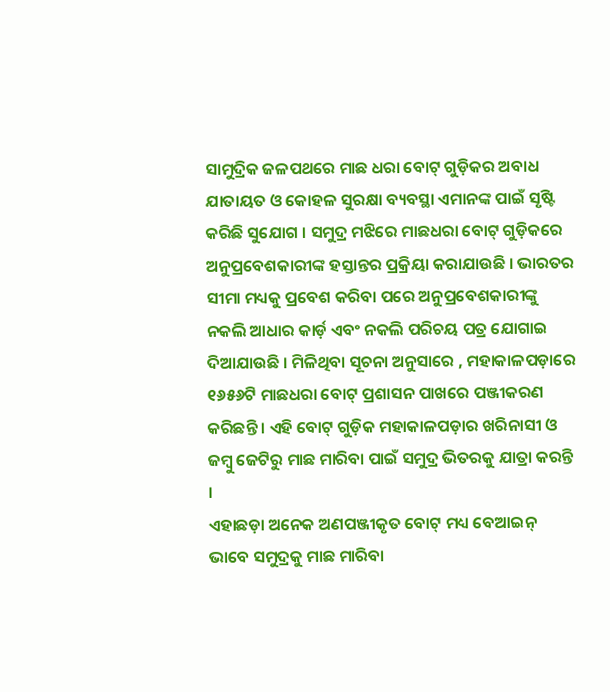ସାମୁଦ୍ରିକ ଜଳପଥରେ ମାଛ ଧରା ବୋଟ୍ ଗୁଡ଼ିକର ଅବାଧ ଯାତାୟତ ଓ କୋହଳ ସୁରକ୍ଷା ବ୍ୟବସ୍ଥା ଏମାନଙ୍କ ପାଇଁ ସୃଷ୍ଟି କରିଛି ସୁଯୋଗ । ସମୁଦ୍ର ମଝିରେ ମାଛଧରା ବୋଟ୍ ଗୁଡ଼ିକରେ ଅନୁପ୍ରବେଶକାରୀଙ୍କ ହସ୍ତାନ୍ତର ପ୍ରକ୍ରିୟା କରାଯାଉଛି । ଭାରତର ସୀମା ମଧ୍ୟକୁ ପ୍ରବେଶ କରିବା ପରେ ଅନୁପ୍ରବେଶକାରୀଙ୍କୁ ନକଲି ଆଧାର କାର୍ଡ଼ ଏବଂ ନକଲି ପରିଚୟ ପତ୍ର ଯୋଗାଇ ଦିଆଯାଉଛି । ମିଳିଥିବା ସୂଚନା ଅନୁସାରେ , ମହାକାଳପଡ଼ାରେ ୧୬୫୬ଟି ମାଛଧରା ବୋଟ୍ ପ୍ରଶାସନ ପାଖରେ ପଞ୍ଜୀକରଣ କରିଛନ୍ତି । ଏହି ବୋଟ୍ ଗୁଡ଼ିକ ମହାକାଳପଡ଼ାର ଖରିନାସୀ ଓ ଜମ୍ବୁ ଜେଟିରୁ ମାଛ ମାରିବା ପାଇଁ ସମୁଦ୍ର ଭିତରକୁ ଯାତ୍ରା କରନ୍ତି ।
ଏହାଛଡ଼ା ଅନେକ ଅଣପଞ୍ଜୀକୃତ ବୋଟ୍ ମଧ୍ୟ ବେଆଇନ୍ ଭାବେ ସମୁଦ୍ରକୁ ମାଛ ମାରିବା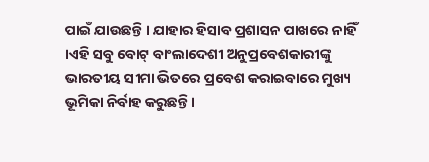ପାଇଁ ଯାଉଛନ୍ତି । ଯାହାର ହିସାବ ପ୍ରଶାସନ ପାଖରେ ନାହିଁ ।ଏହି ସବୁ ବୋଟ୍ ବାଂଲାଦେଶୀ ଅନୁପ୍ରବେଶକାରୀଙ୍କୁ ଭାରତୀୟ ସୀମା ଭିତରେ ପ୍ରବେଶ କରାଇବାରେ ମୁଖ୍ୟ ଭୂମିକା ନିର୍ବାହ କରୁଛନ୍ତି ।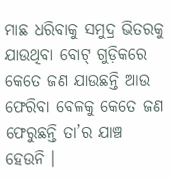ମାଛ ଧରିବାକୁ ସମୁଦ୍ର ଭିତରକୁ ଯାଉଥିବା ବୋଟ୍ ଗୁଡ଼ିକରେ କେତେ ଜଣ ଯାଉଛନ୍ତି ଆଉ ଫେରିବା ବେଳକୁ କେତେ ଜଣ ଫେରୁଛନ୍ତି ତା’ର ଯାଞ୍ଚ ହେଉନି ।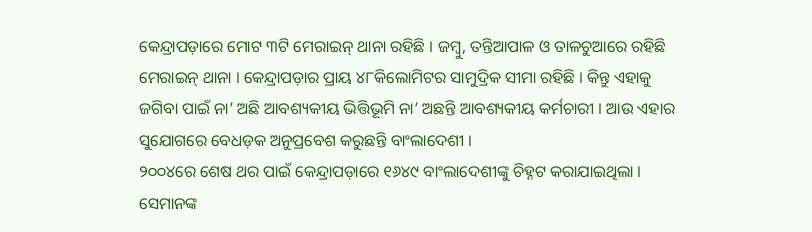କେନ୍ଦ୍ରାପଡ଼ାରେ ମୋଟ ୩ଟି ମେରାଇନ୍ ଥାନା ରହିଛି । ଜମ୍ବୁ, ତନ୍ତିଆପାଳ ଓ ତାଳଚୁଆରେ ରହିଛି ମେରାଇନ୍ ଥାନା । କେନ୍ଦ୍ରାପଡ଼ାର ପ୍ରାୟ ୪୮କିଲୋମିଟର ସାମୁଦ୍ରିକ ସୀମା ରହିଛି । କିନ୍ତୁ ଏହାକୁ ଜଗିବା ପାଇଁ ନା’ ଅଛି ଆବଶ୍ୟକୀୟ ଭିତ୍ତିଭୂମି ନା’ ଅଛନ୍ତି ଆବଶ୍ୟକୀୟ କର୍ମଚାରୀ । ଆଉ ଏହାର ସୁଯୋଗରେ ବେଧଡ଼କ ଅନୁପ୍ରବେଶ କରୁଛନ୍ତି ବାଂଲାଦେଶୀ ।
୨୦୦୪ରେ ଶେଷ ଥର ପାଇଁ କେନ୍ଦ୍ରାପଡ଼ାରେ ୧୬୪୯ ବାଂଲାଦେଶୀଙ୍କୁ ଚିହ୍ନଟ କରାଯାଇଥିଲା । ସେମାନଙ୍କ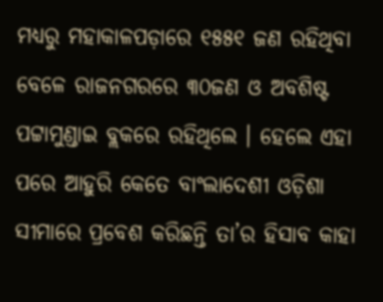ମଧ୍ୟରୁ ମହାକାଳପଡ଼ାରେ ୧୫୫୧ ଜଣ ରହିଥିବା ବେଳେ ରାଜନଗରରେ ୩୦ଜଣ ଓ ଅବଶିଷ୍ଟ ପଟ୍ଟାମୁଣ୍ଡାଇ ବ୍ଲକରେ ରହିଥିଲେ । ହେଲେ ଏହା ପରେ ଆହୁରି କେତେ ବାଂଲାଦେଶୀ ଓଡ଼ିଶା ସୀମାରେ ପ୍ରବେଶ କରିଛନ୍ତି ତା’ର ହିସାବ କାହା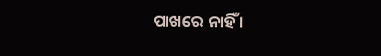ପାଖରେ ନାହିଁ ।